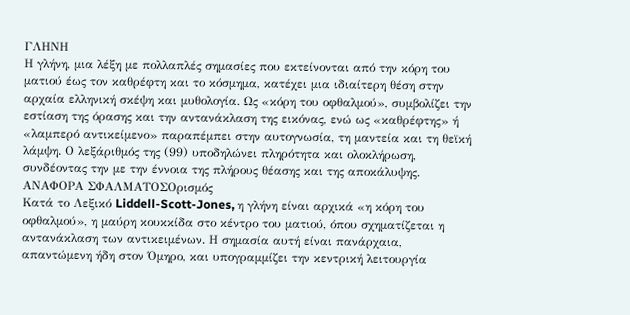ΓΛΗΝΗ
Η γλήνη, μια λέξη με πολλαπλές σημασίες που εκτείνονται από την κόρη του ματιού έως τον καθρέφτη και το κόσμημα, κατέχει μια ιδιαίτερη θέση στην αρχαία ελληνική σκέψη και μυθολογία. Ως «κόρη του οφθαλμού», συμβολίζει την εστίαση της όρασης και την αντανάκλαση της εικόνας, ενώ ως «καθρέφτης» ή «λαμπερό αντικείμενο» παραπέμπει στην αυτογνωσία, τη μαντεία και τη θεϊκή λάμψη. Ο λεξάριθμός της (99) υποδηλώνει πληρότητα και ολοκλήρωση, συνδέοντας την με την έννοια της πλήρους θέασης και της αποκάλυψης.
ΑΝΑΦΟΡΑ ΣΦΑΛΜΑΤΟΣΟρισμός
Κατά το Λεξικό Liddell-Scott-Jones, η γλήνη είναι αρχικά «η κόρη του οφθαλμού», η μαύρη κουκκίδα στο κέντρο του ματιού, όπου σχηματίζεται η αντανάκλαση των αντικειμένων. Η σημασία αυτή είναι πανάρχαια, απαντώμενη ήδη στον Όμηρο, και υπογραμμίζει την κεντρική λειτουργία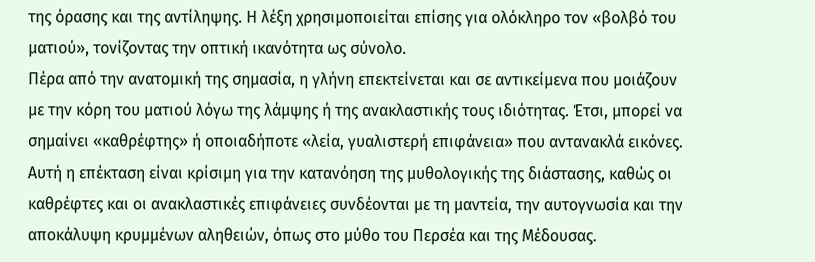της όρασης και της αντίληψης. Η λέξη χρησιμοποιείται επίσης για ολόκληρο τον «βολβό του ματιού», τονίζοντας την οπτική ικανότητα ως σύνολο.
Πέρα από την ανατομική της σημασία, η γλήνη επεκτείνεται και σε αντικείμενα που μοιάζουν με την κόρη του ματιού λόγω της λάμψης ή της ανακλαστικής τους ιδιότητας. Έτσι, μπορεί να σημαίνει «καθρέφτης» ή οποιαδήποτε «λεία, γυαλιστερή επιφάνεια» που αντανακλά εικόνες. Αυτή η επέκταση είναι κρίσιμη για την κατανόηση της μυθολογικής της διάστασης, καθώς οι καθρέφτες και οι ανακλαστικές επιφάνειες συνδέονται με τη μαντεία, την αυτογνωσία και την αποκάλυψη κρυμμένων αληθειών, όπως στο μύθο του Περσέα και της Μέδουσας.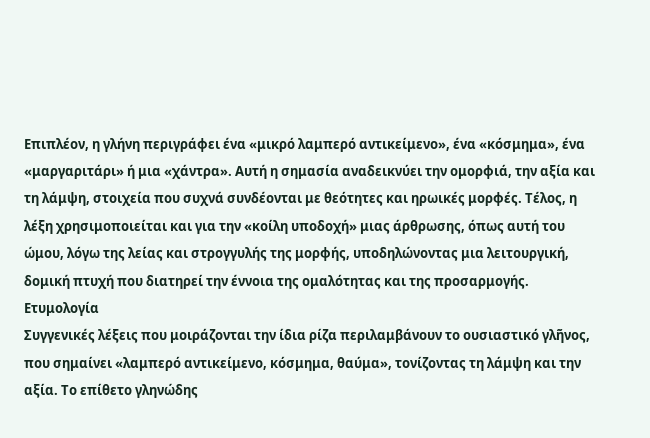Επιπλέον, η γλήνη περιγράφει ένα «μικρό λαμπερό αντικείμενο», ένα «κόσμημα», ένα «μαργαριτάρι» ή μια «χάντρα». Αυτή η σημασία αναδεικνύει την ομορφιά, την αξία και τη λάμψη, στοιχεία που συχνά συνδέονται με θεότητες και ηρωικές μορφές. Τέλος, η λέξη χρησιμοποιείται και για την «κοίλη υποδοχή» μιας άρθρωσης, όπως αυτή του ώμου, λόγω της λείας και στρογγυλής της μορφής, υποδηλώνοντας μια λειτουργική, δομική πτυχή που διατηρεί την έννοια της ομαλότητας και της προσαρμογής.
Ετυμολογία
Συγγενικές λέξεις που μοιράζονται την ίδια ρίζα περιλαμβάνουν το ουσιαστικό γλῆνος, που σημαίνει «λαμπερό αντικείμενο, κόσμημα, θαύμα», τονίζοντας τη λάμψη και την αξία. Το επίθετο γληνώδης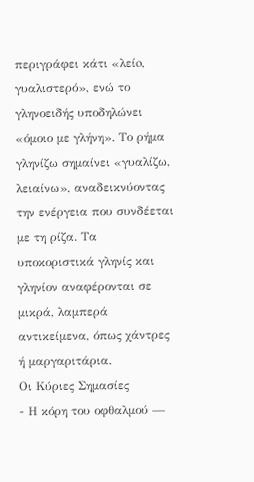περιγράφει κάτι «λείo, γυαλιστερό», ενώ το γληνοειδής υποδηλώνει «όμοιο με γλήνη». Το ρήμα γληνίζω σημαίνει «γυαλίζω, λειαίνω», αναδεικνύοντας την ενέργεια που συνδέεται με τη ρίζα. Τα υποκοριστικά γληνίς και γληνίον αναφέρονται σε μικρά, λαμπερά αντικείμενα, όπως χάντρες ή μαργαριτάρια.
Οι Κύριες Σημασίες
- Η κόρη του οφθαλμού —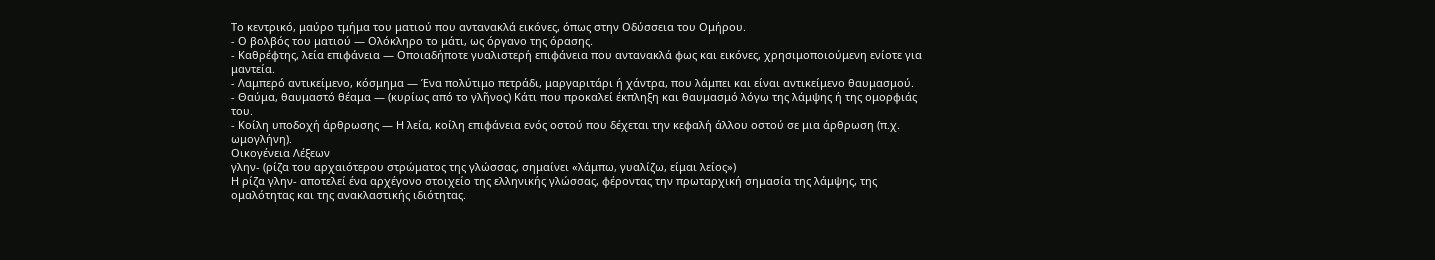Το κεντρικό, μαύρο τμήμα του ματιού που αντανακλά εικόνες, όπως στην Οδύσσεια του Ομήρου.
- Ο βολβός του ματιού — Ολόκληρο το μάτι, ως όργανο της όρασης.
- Καθρέφτης, λεία επιφάνεια — Οποιαδήποτε γυαλιστερή επιφάνεια που αντανακλά φως και εικόνες, χρησιμοποιούμενη ενίοτε για μαντεία.
- Λαμπερό αντικείμενο, κόσμημα — Ένα πολύτιμο πετράδι, μαργαριτάρι ή χάντρα, που λάμπει και είναι αντικείμενο θαυμασμού.
- Θαύμα, θαυμαστό θέαμα — (κυρίως από το γλῆνος) Κάτι που προκαλεί έκπληξη και θαυμασμό λόγω της λάμψης ή της ομορφιάς του.
- Κοίλη υποδοχή άρθρωσης — Η λεία, κοίλη επιφάνεια ενός οστού που δέχεται την κεφαλή άλλου οστού σε μια άρθρωση (π.χ. ωμογλήνη).
Οικογένεια Λέξεων
γλην- (ρίζα του αρχαιότερου στρώματος της γλώσσας, σημαίνει «λάμπω, γυαλίζω, είμαι λείος»)
Η ρίζα γλην- αποτελεί ένα αρχέγονο στοιχείο της ελληνικής γλώσσας, φέροντας την πρωταρχική σημασία της λάμψης, της ομαλότητας και της ανακλαστικής ιδιότητας.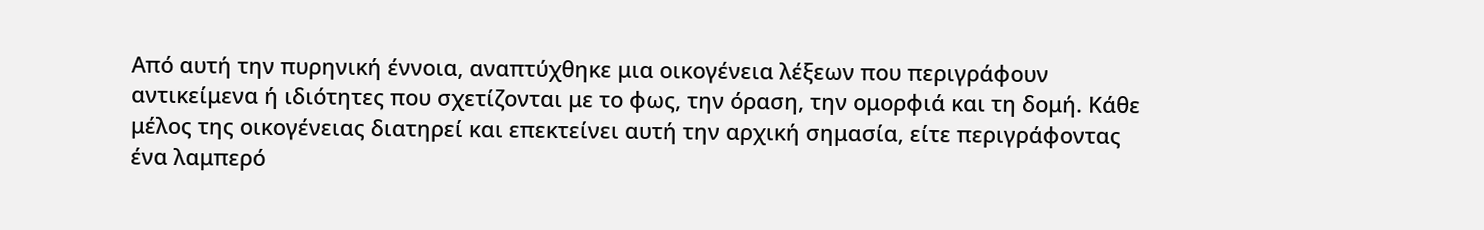Από αυτή την πυρηνική έννοια, αναπτύχθηκε μια οικογένεια λέξεων που περιγράφουν αντικείμενα ή ιδιότητες που σχετίζονται με το φως, την όραση, την ομορφιά και τη δομή. Κάθε μέλος της οικογένειας διατηρεί και επεκτείνει αυτή την αρχική σημασία, είτε περιγράφοντας ένα λαμπερό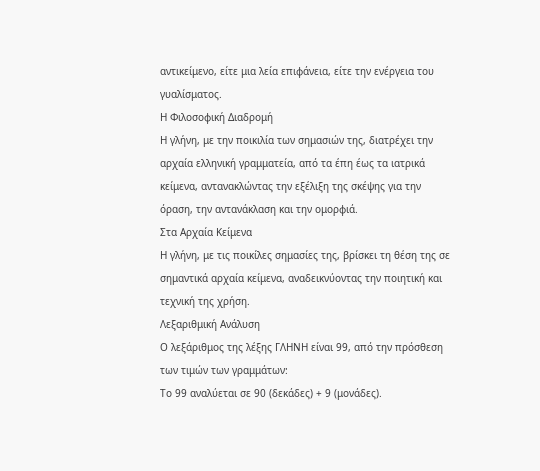αντικείμενο, είτε μια λεία επιφάνεια, είτε την ενέργεια του γυαλίσματος.
Η Φιλοσοφική Διαδρομή
Η γλήνη, με την ποικιλία των σημασιών της, διατρέχει την αρχαία ελληνική γραμματεία, από τα έπη έως τα ιατρικά κείμενα, αντανακλώντας την εξέλιξη της σκέψης για την όραση, την αντανάκλαση και την ομορφιά.
Στα Αρχαία Κείμενα
Η γλήνη, με τις ποικίλες σημασίες της, βρίσκει τη θέση της σε σημαντικά αρχαία κείμενα, αναδεικνύοντας την ποιητική και τεχνική της χρήση.
Λεξαριθμική Ανάλυση
Ο λεξάριθμος της λέξης ΓΛΗΝΗ είναι 99, από την πρόσθεση των τιμών των γραμμάτων:
Το 99 αναλύεται σε 90 (δεκάδες) + 9 (μονάδες).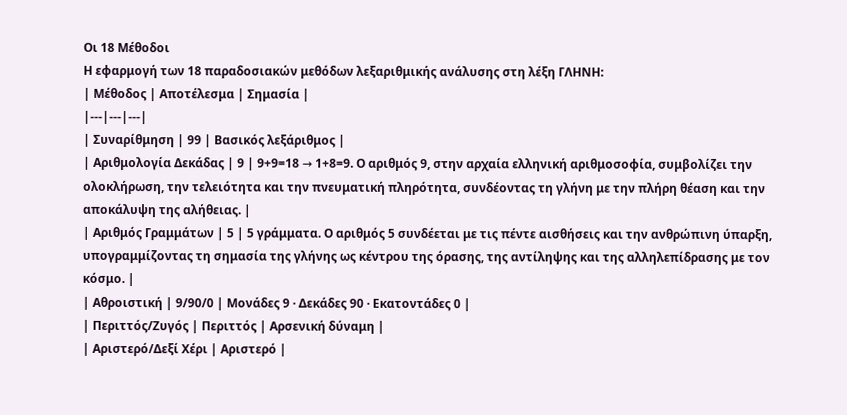Οι 18 Μέθοδοι
Η εφαρμογή των 18 παραδοσιακών μεθόδων λεξαριθμικής ανάλυσης στη λέξη ΓΛΗΝΗ:
| Μέθοδος | Αποτέλεσμα | Σημασία |
|---|---|---|
| Συναρίθμηση | 99 | Βασικός λεξάριθμος |
| Αριθμολογία Δεκάδας | 9 | 9+9=18 → 1+8=9. Ο αριθμός 9, στην αρχαία ελληνική αριθμοσοφία, συμβολίζει την ολοκλήρωση, την τελειότητα και την πνευματική πληρότητα, συνδέοντας τη γλήνη με την πλήρη θέαση και την αποκάλυψη της αλήθειας. |
| Αριθμός Γραμμάτων | 5 | 5 γράμματα. Ο αριθμός 5 συνδέεται με τις πέντε αισθήσεις και την ανθρώπινη ύπαρξη, υπογραμμίζοντας τη σημασία της γλήνης ως κέντρου της όρασης, της αντίληψης και της αλληλεπίδρασης με τον κόσμο. |
| Αθροιστική | 9/90/0 | Μονάδες 9 · Δεκάδες 90 · Εκατοντάδες 0 |
| Περιττός/Ζυγός | Περιττός | Αρσενική δύναμη |
| Αριστερό/Δεξί Χέρι | Αριστερό |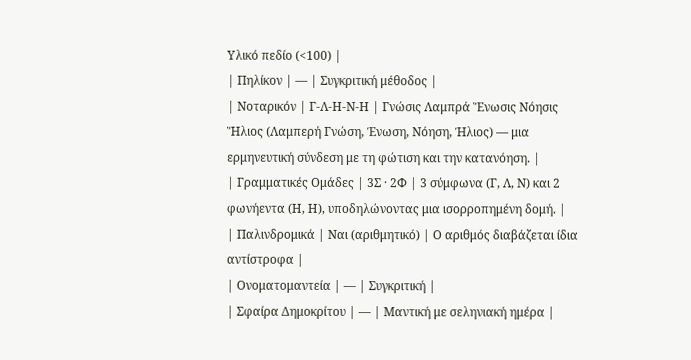Υλικό πεδίο (<100) |
| Πηλίκον | — | Συγκριτική μέθοδος |
| Νοταρικόν | Γ-Λ-Η-Ν-Η | Γνώσις Λαμπρά Ἕνωσις Νόησις Ἥλιος (Λαμπερή Γνώση, Ένωση, Νόηση, Ήλιος) — μια ερμηνευτική σύνδεση με τη φώτιση και την κατανόηση. |
| Γραμματικές Ομάδες | 3Σ · 2Φ | 3 σύμφωνα (Γ, Λ, Ν) και 2 φωνήεντα (Η, Η), υποδηλώνοντας μια ισορροπημένη δομή. |
| Παλινδρομικά | Ναι (αριθμητικό) | Ο αριθμός διαβάζεται ίδια αντίστροφα |
| Ονοματομαντεία | — | Συγκριτική |
| Σφαίρα Δημοκρίτου | — | Μαντική με σεληνιακή ημέρα |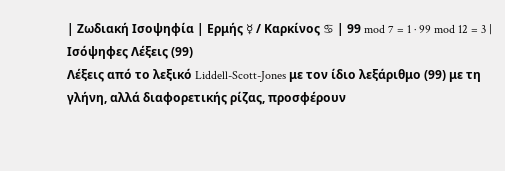| Ζωδιακή Ισοψηφία | Ερμής ☿ / Καρκίνος ♋ | 99 mod 7 = 1 · 99 mod 12 = 3 |
Ισόψηφες Λέξεις (99)
Λέξεις από το λεξικό Liddell-Scott-Jones με τον ίδιο λεξάριθμο (99) με τη γλήνη, αλλά διαφορετικής ρίζας, προσφέρουν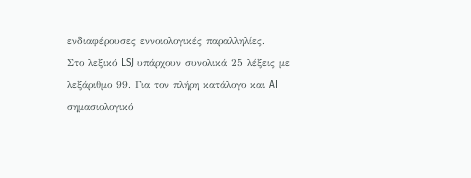ενδιαφέρουσες εννοιολογικές παραλληλίες.
Στο λεξικό LSJ υπάρχουν συνολικά 25 λέξεις με λεξάριθμο 99. Για τον πλήρη κατάλογο και AI σημασιολογικό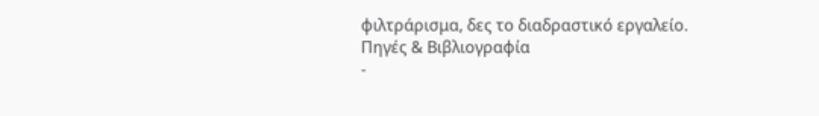φιλτράρισμα, δες το διαδραστικό εργαλείο.
Πηγές & Βιβλιογραφία
-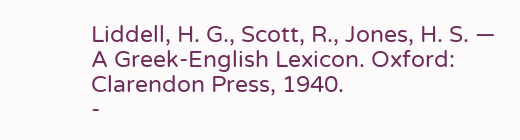Liddell, H. G., Scott, R., Jones, H. S. — A Greek-English Lexicon. Oxford: Clarendon Press, 1940.
-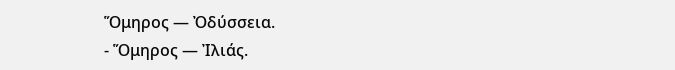Ὅμηρος — Ὀδύσσεια.
- Ὅμηρος — Ἰλιάς.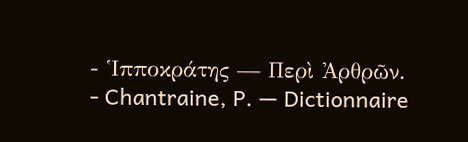- Ἱπποκράτης — Περὶ Ἀρθρῶν.
- Chantraine, P. — Dictionnaire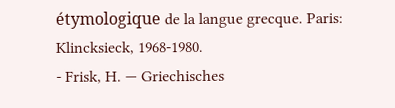étymologique de la langue grecque. Paris: Klincksieck, 1968-1980.
- Frisk, H. — Griechisches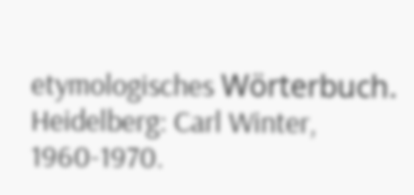etymologisches Wörterbuch. Heidelberg: Carl Winter, 1960-1970.